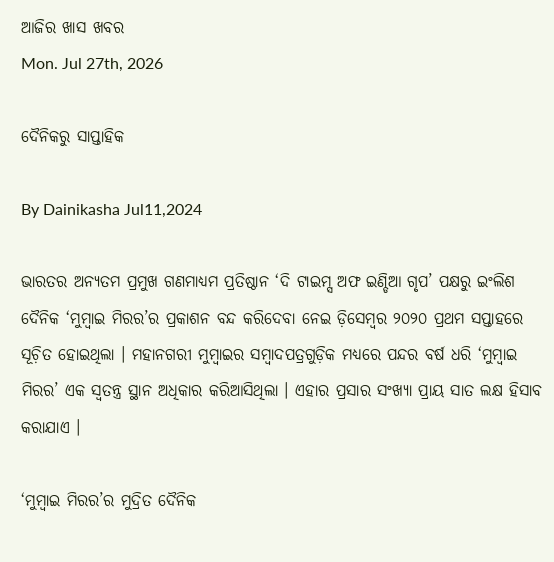ଆଜିର ଖାସ ଖବର
Mon. Jul 27th, 2026

ଦୈନିକରୁ ସାପ୍ତାହିକ

By Dainikasha Jul11,2024

ଭାରତର ଅନ୍ୟତମ ପ୍ରମୁଖ ଗଣମାଧ୍ୟମ ପ୍ରତିଷ୍ଠାନ ‘ଦି ଟାଇମ୍ସ ଅଫ ଇଣ୍ଡିଆ ଗୃପ’ ପକ୍ଷରୁ ଇଂଲିଶ ଦୈନିକ ‘ମୁମ୍ୱାଇ ମିରର’ର ପ୍ରକାଶନ ବନ୍ଦ କରିଦେବା ନେଇ ଡ଼ିସେମ୍ୱର ୨୦୨୦ ପ୍ରଥମ ସପ୍ତାହରେ ସୂଚ଼ିତ ହୋଇଥିଲା । ମହାନଗରୀ ମୁମ୍ୱାଇର ସମ୍ୱାଦପତ୍ରଗୁଡ଼ିକ ମଧ୍ୟରେ ପନ୍ଦର ବର୍ଷ ଧରି ‘ମୁମ୍ୱାଇ ମିରର’ ଏକ ସ୍ୱତନ୍ତ୍ର ସ୍ଥାନ ଅଧିକାର କରିଆସିଥିଲା । ଏହାର ପ୍ରସାର ସଂଖ୍ୟା ପ୍ରାୟ ସାତ ଲକ୍ଷ ହିସାବ କରାଯାଏ ।

‘ମୁମ୍ୱାଇ ମିରର’ର ମୁଦ୍ରିତ ଦୈନିକ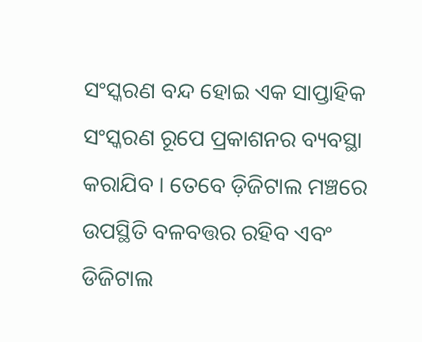ସଂସ୍କରଣ ବନ୍ଦ ହୋଇ ଏକ ସାପ୍ତାହିକ ସଂସ୍କରଣ ରୂପେ ପ୍ରକାଶନର ବ୍ୟବସ୍ଥା କରାଯିବ । ତେବେ ଡ଼ିଜିଟାଲ ମଞ୍ଚରେ ଉପସ୍ଥିତି ବଳବତ୍ତର ରହିବ ଏବଂ ଡିଜିଟାଲ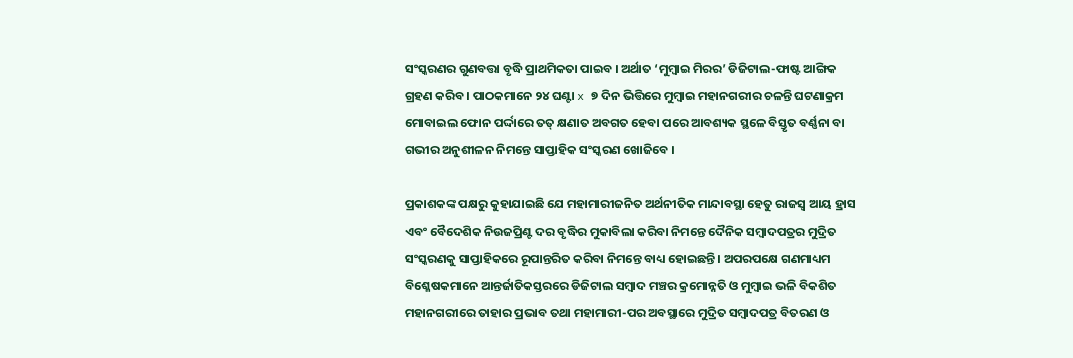ସଂସ୍କରଣର ଗୁଣବତ୍ତା ବୃଦ୍ଧି ପ୍ରାଥମିକତା ପାଇବ । ଅର୍ଥାତ ‘ମୁମ୍ୱାଇ ମିରର’ ଡିଜିଟାଲ-ଫାଷ୍ଟ ଆଙ୍ଗିକ ଗ୍ରହଣ କରିବ । ପାଠକମାନେ ୨୪ ଘଣ୍ଟା x ୭ ଦିନ ଭିତ୍ତିରେ ମୁମ୍ୱାଇ ମହାନଗରୀର ଚଳନ୍ତି ଘଟଣାକ୍ରମ ମୋବାଇଲ ଫୋନ ପର୍ଦ୍ଦାରେ ତତ୍ କ୍ଷଣାତ ଅବଗତ ହେବା ପରେ ଆବଶ୍ୟକ ସ୍ଥଳେ ବିସ୍ତୃତ ବର୍ଣ୍ଣନା ବା ଗଭୀର ଅନୁଶୀଳନ ନିମନ୍ତେ ସାପ୍ତାହିକ ସଂସ୍କରଣ ଖୋଜିବେ ।

ପ୍ରକାଶକଙ୍କ ପକ୍ଷରୁ କୁହାଯାଇଛି ଯେ ମହାମାରୀଜନିତ ଅର୍ଥନୀତିକ ମାନ୍ଦାବସ୍ଥା ହେତୁ ରାଜସ୍ୱ ଆୟ ହ୍ରାସ ଏବଂ ବୈଦେଶିକ ନିଉଜପ୍ରିଣ୍ଟ ଦର ବୃଦ୍ଧିର ମୁକାବିଲା କରିବା ନିମନ୍ତେ ଦୈନିକ ସମ୍ୱାଦପତ୍ରର ମୁଦ୍ରିତ ସଂସ୍କରଣକୁ ସାପ୍ତାହିକରେ ରୂପାନ୍ତରିତ କରିବା ନିମନ୍ତେ ବାଧ୍ୟ ହୋଇଛନ୍ତି । ଅପରପକ୍ଷେ ଗଣମାଧ୍ୟମ ବିଶ୍ଳେଷକମାନେ ଆନ୍ତର୍ଜାତିକସ୍ତରରେ ଡିଜିଟାଲ ସମ୍ୱାଦ ମଞ୍ଚର କ୍ରମୋନ୍ନତି ଓ ମୁମ୍ୱାଇ ଭଳି ବିକଶିତ ମହାନଗରୀରେ ତାହାର ପ୍ରଭାବ ତଥା ମହାମାରୀ-ପର ଅବସ୍ଥାରେ ମୁଦ୍ରିତ ସମ୍ୱାଦପତ୍ର ବିତରଣ ଓ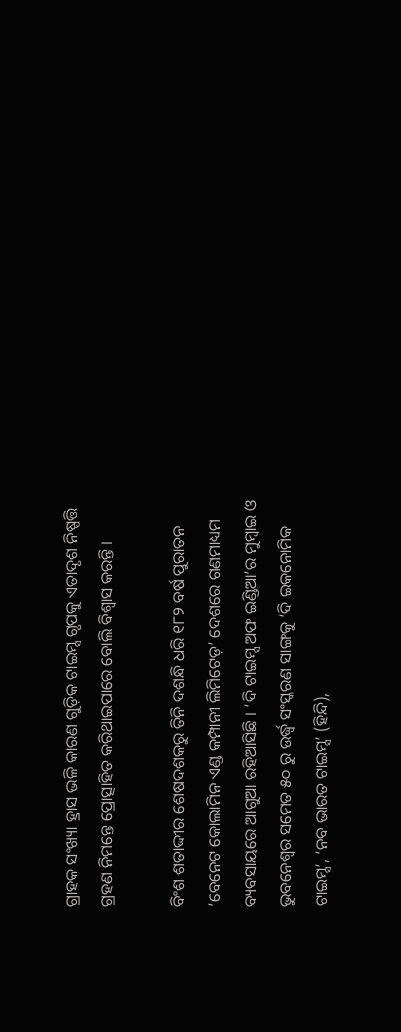ଗ୍ରାହକ ସଂଖ୍ୟା ହ୍ରାସ ଭଳି କାରଣ ଗୁଡ଼ିକ ଟାଇମ୍ସ ଗୃପକୁ ଏତାଦୃଶ ନିଷ୍ପତ୍ତି ଗ୍ରହଣ ନିମନ୍ତେ ପ୍ରୋତ୍ସାହିତ କରିଥାଇପାରେ ବୋଲି ବିଶ୍ୱାସ କରନ୍ତି ।

ବିଂଶ ଶତାଦ୍ଦୀର ଶେଷଦଶକରୁ ତିନି ଦଶନ୍ଧି ଧରି ୧୮୨ ବର୍ଷ ପୁରାତନ ‘ବେନେଟ କୋଲାମିନ ଏଣ୍ଡ କମ୍ପାନୀ ଲିମିଟେଡ଼’ ଦେଶରେ ଗଣମାଧ୍ୟମ ବ୍ୟବସାୟରେ ଆଗୁଆ ରହିଆସିଛି । ‘ଦି ଟାଇମ୍ସ ଅଫ ଇଣ୍ଡିଆ’ର ମୁମ୍ୱାଇ ଓ ଭୁବନେଶ୍ୱର ସମେତ ୫୦ ରୁ ଉର୍ଦ୍ଧ୍ୱ ସଂସ୍କରଣ ସାଙ୍ଗକୁ ‘ଦି ଇକନୋମିକ ଟାଇମ୍ସ’, ‘ନବ ଭାରତ ଟାଇମ୍ସ’ (ହିନ୍ଦି),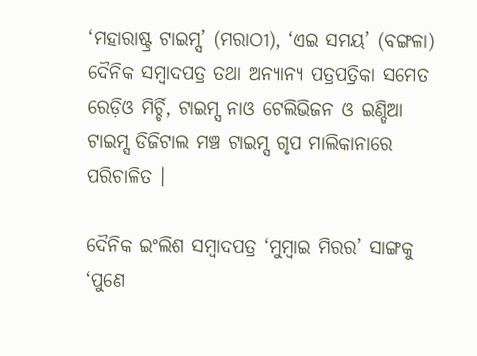‘ମହାରାଷ୍ଟ୍ର ଟାଇମ୍ସ’ (ମରାଠୀ), ‘ଏଇ ସମୟ’ (ବଙ୍ଗଳା) ଦୈନିକ ସମ୍ୱାଦପତ୍ର ତଥା ଅନ୍ୟାନ୍ୟ ପତ୍ରପତ୍ରିକା ସମେତ ରେଡ଼ିଓ ମିର୍ଚ୍ଚି, ଟାଇମ୍ସ ନାଓ ଟେଲିଭିଜନ ଓ ଇଣ୍ଡିଆ ଟାଇମ୍ସ ଡିଜିଟାଲ ମଞ୍ଚ ଟାଇମ୍ସ ଗୃପ ମାଲିକାନାରେ ପରିଚାଳିତ ।

ଦୈନିକ ଇଂଲିଶ ସମ୍ୱାଦପତ୍ର ‘ମୁମ୍ୱାଇ ମିରର’ ସାଙ୍ଗକୁ ‘ପୁଣେ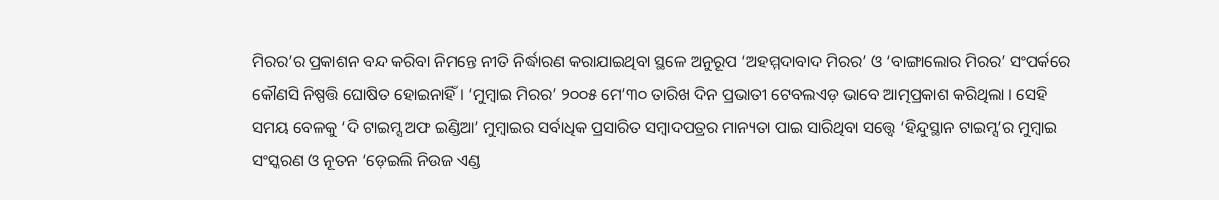ମିରର’ର ପ୍ରକାଶନ ବନ୍ଦ କରିବା ନିମନ୍ତେ ନୀତି ନିର୍ଦ୍ଧାରଣ କରାଯାଇଥିବା ସ୍ଥଳେ ଅନୁରୂପ ‘ଅହମ୍ମଦାବାଦ ମିରର’ ଓ ‘ବାଙ୍ଗାଲୋର ମିରର’ ସଂପର୍କରେ କୌଣସି ନିଷ୍ପତ୍ତି ଘୋଷିତ ହୋଇନାହିଁ । ‘ମୁମ୍ୱାଇ ମିରର’ ୨୦୦୫ ମେ’୩୦ ତାରିଖ ଦିନ ପ୍ରଭାତୀ ଟେବଲଏଡ଼ ଭାବେ ଆତ୍ମପ୍ରକାଶ କରିଥିଲା । ସେହି ସମୟ ବେଳକୁ ‘ଦି ଟାଇମ୍ସ ଅଫ ଇଣ୍ଡିଆ’ ମୁମ୍ୱାଇର ସର୍ବାଧିକ ପ୍ରସାରିତ ସମ୍ୱାଦପତ୍ରର ମାନ୍ୟତା ପାଇ ସାରିଥିବା ସତ୍ତ୍ୱେ ‘ହିନ୍ଦୁସ୍ଥାନ ଟାଇମ୍ସ’ର ମୁମ୍ୱାଇ ସଂସ୍କରଣ ଓ ନୂତନ ‘ଡ଼େଇଲି ନିଉଜ ଏଣ୍ଡ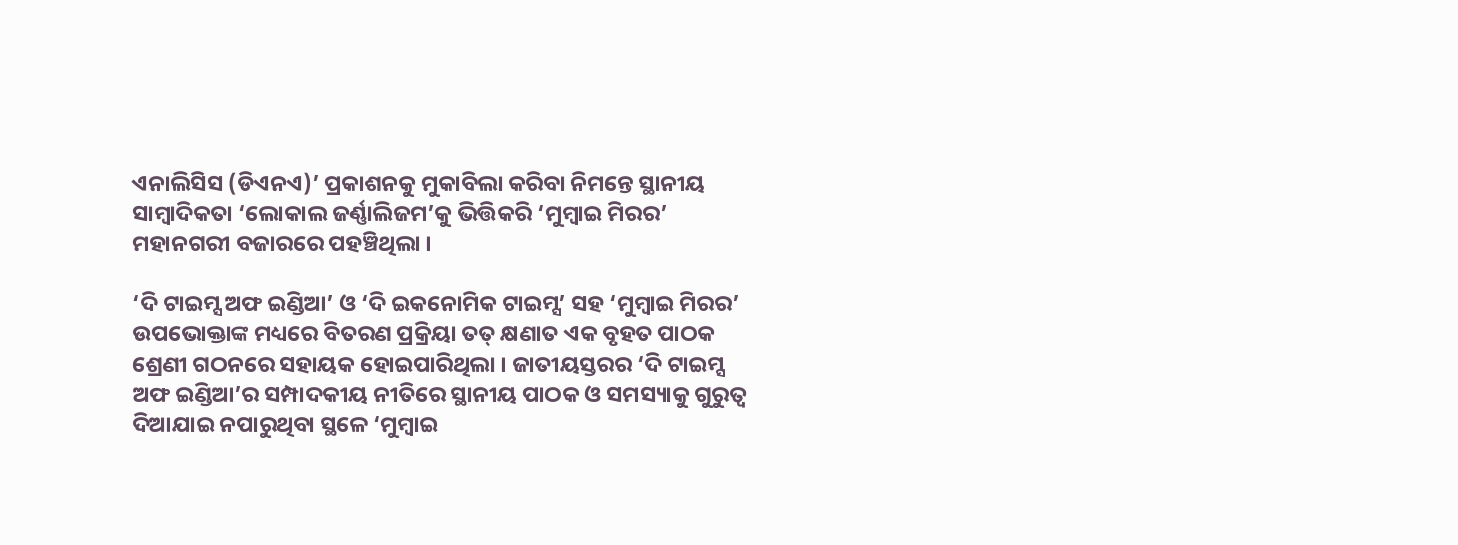ଏନାଲିସିସ (ଡିଏନଏ)’ ପ୍ରକାଶନକୁ ମୁକାବିଲା କରିବା ନିମନ୍ତେ ସ୍ଥାନୀୟ ସାମ୍ୱାଦିକତା ‘ଲୋକାଲ ଜର୍ଣ୍ଣାଲିଜମ’କୁ ଭିତ୍ତିକରି ‘ମୁମ୍ୱାଇ ମିରର’ ମହାନଗରୀ ବଜାରରେ ପହଞ୍ଚିଥିଲା ।

‘ଦି ଟାଇମ୍ସ ଅଫ ଇଣ୍ଡିଆ’ ଓ ‘ଦି ଇକନୋମିକ ଟାଇମ୍ସ’ ସହ ‘ମୁମ୍ୱାଇ ମିରର’ ଉପଭୋକ୍ତାଙ୍କ ମଧ୍ୟରେ ବିତରଣ ପ୍ରକ୍ରିୟା ତତ୍ କ୍ଷଣାତ ଏକ ବୃହତ ପାଠକ ଶ୍ରେଣୀ ଗଠନରେ ସହାୟକ ହୋଇପାରିଥିଲା । ଜାତୀୟସ୍ତରର ‘ଦି ଟାଇମ୍ସ ଅଫ ଇଣ୍ଡିଆ’ର ସମ୍ପାଦକୀୟ ନୀତିରେ ସ୍ଥାନୀୟ ପାଠକ ଓ ସମସ୍ୟାକୁ ଗୁରୁତ୍ୱ ଦିଆଯାଇ ନପାରୁଥିବା ସ୍ଥଳେ ‘ମୁମ୍ୱାଇ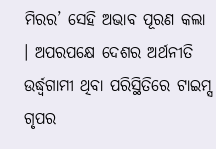ମିରର’ ସେହି ଅଭାବ ପୂରଣ କଲା । ଅପରପକ୍ଷେ ଦେଶର ଅର୍ଥନୀତି ଉର୍ଦ୍ଧ୍ୱଗାମୀ ଥିବା ପରିସ୍ଥିତିରେ ଟାଇମ୍ସ ଗୃପର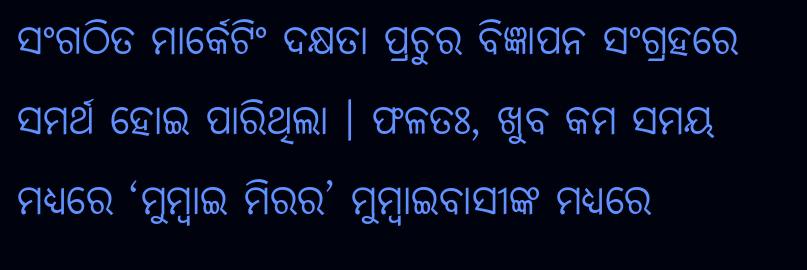ସଂଗଠିତ ମାର୍କେଟିଂ ଦକ୍ଷତା ପ୍ରଚୁର ବିଜ୍ଞାପନ ସଂଗ୍ରହରେ ସମର୍ଥ ହୋଇ ପାରିଥିଲା । ଫଳତଃ, ଖୁବ କମ ସମୟ ମଧ୍ୟରେ ‘ମୁମ୍ୱାଇ ମିରର’ ମୁମ୍ୱାଇବାସୀଙ୍କ ମଧ୍ୟରେ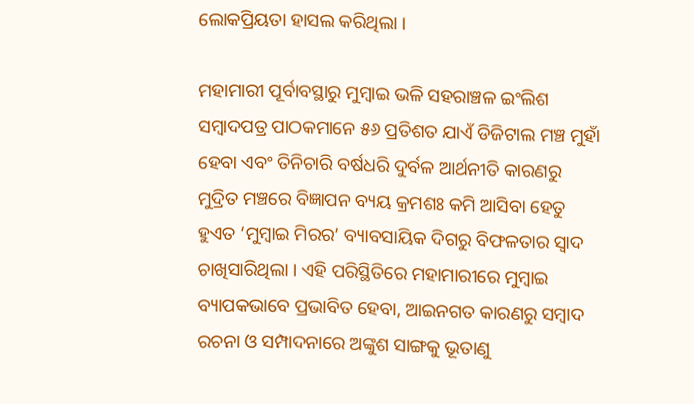ଲୋକପ୍ରିୟତା ହାସଲ କରିଥିଲା ।

ମହାମାରୀ ପୂର୍ବାବସ୍ଥାରୁ ମୁମ୍ୱାଇ ଭଳି ସହରାଞ୍ଚଳ ଇଂଲିଶ ସମ୍ୱାଦପତ୍ର ପାଠକମାନେ ୫୬ ପ୍ରତିଶତ ଯାଏଁ ଡିଜିଟାଲ ମଞ୍ଚ ମୁହାଁ ହେବା ଏବଂ ତିନିଚାରି ବର୍ଷଧରି ଦୁର୍ବଳ ଆର୍ଥନୀତି କାରଣରୁ ମୁଦ୍ରିତ ମଞ୍ଚରେ ବିଜ୍ଞାପନ ବ୍ୟୟ କ୍ରମଶଃ କମି ଆସିବା ହେତୁ ହୁଏତ ‘ମୁମ୍ୱାଇ ମିରର’ ବ୍ୟାବସାୟିକ ଦିଗରୁ ବିଫଳତାର ସ୍ୱାଦ ଚାଖିସାରିଥିଲା । ଏହି ପରିସ୍ଥିତିରେ ମହାମାରୀରେ ମୁମ୍ୱାଇ ବ୍ୟାପକଭାବେ ପ୍ରଭାବିତ ହେବା, ଆଇନଗତ କାରଣରୁ ସମ୍ୱାଦ ରଚନା ଓ ସମ୍ପାଦନାରେ ଅଙ୍କୁଶ ସାଙ୍ଗକୁ ଭୂତାଣୁ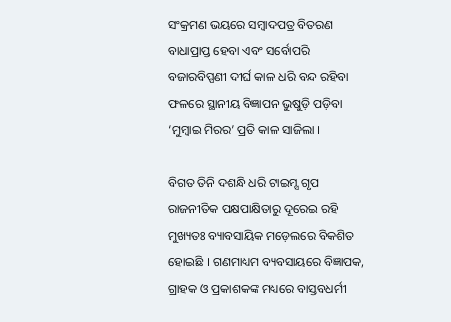ସଂକ୍ରମଣ ଭୟରେ ସମ୍ୱାଦପତ୍ର ବିତରଣ ବାଧାପ୍ରାପ୍ତ ହେବା ଏବଂ ସର୍ବୋପରି ବଜାରବିପ୍ପଣୀ ଦୀର୍ଘ କାଳ ଧରି ବନ୍ଦ ରହିବା ଫଳରେ ସ୍ଥାନୀୟ ବିଜ୍ଞାପନ ଭୁଷୁଡ଼ି ପଡ଼ିବା ‘ମୁମ୍ୱାଇ ମିରର’ ପ୍ରତି କାଳ ସାଜିଲା ।

ବିଗତ ତିନି ଦଶନ୍ଧି ଧରି ଟାଇମ୍ସ ଗୃପ ରାଜନୀତିକ ପକ୍ଷପାକ୍ଷିତାରୁ ଦୂରେଇ ରହି ମୁଖ୍ୟତଃ ବ୍ୟାବସାୟିକ ମଡ଼େଲରେ ବିକଶିତ ହୋଇଛି । ଗଣମାଧ୍ୟମ ବ୍ୟବସାୟରେ ବିଜ୍ଞାପକ, ଗ୍ରାହକ ଓ ପ୍ରକାଶକଙ୍କ ମଧ୍ୟରେ ବାସ୍ତବଧର୍ମୀ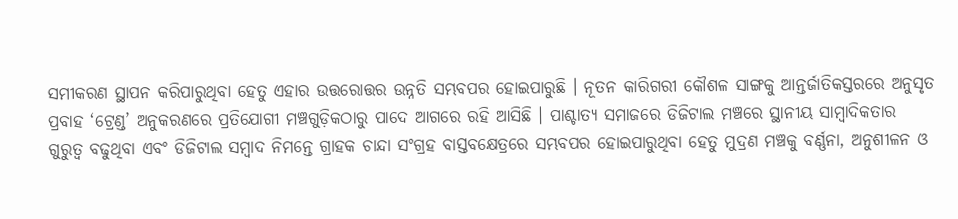ସମୀକରଣ ସ୍ଥାପନ କରିପାରୁଥିବା ହେତୁ ଏହାର ଉତ୍ତରୋତ୍ତର ଉନ୍ନତି ସମ୍ଭବପର ହୋଇପାରୁଛି । ନୂତନ କାରିଗରୀ କୌଶଳ ସାଙ୍ଗକୁ ଆନ୍ତର୍ଜାତିକସ୍ତରରେ ଅନୁସୃତ ପ୍ରବାହ ‘ଟ୍ରେଣ୍ଡ’ ଅନୁକରଣରେ ପ୍ରତିଯୋଗୀ ମଞ୍ଚଗୁଡ଼ିକଠାରୁ ପାଦେ ଆଗରେ ରହି ଆସିଛି । ପାଶ୍ଚାତ୍ୟ ସମାଜରେ ଡିଜିଟାଲ ମଞ୍ଚରେ ସ୍ଥାନୀୟ ସାମ୍ୱାଦିକତାର ଗୁରୁତ୍ୱ ବଢୁଥିବା ଏବଂ ଡିଜିଟାଲ ସମ୍ୱାଦ ନିମନ୍ତେ ଗ୍ରାହକ ଚାନ୍ଦା ସଂଗ୍ରହ ବାସ୍ତବକ୍ଷେତ୍ରରେ ସମ୍ଭବପର ହୋଇପାରୁଥିବା ହେତୁ ମୁଦ୍ରଣ ମଞ୍ଚକୁ ବର୍ଣ୍ଣନା, ଅନୁଶୀଳନ ଓ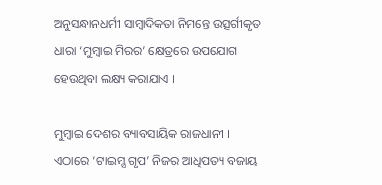ଅନୁସନ୍ଧାନଧର୍ମୀ ସାମ୍ୱାଦିକତା ନିମନ୍ତେ ଉତ୍ସର୍ଗୀକୃତ ଧାରା ‘ମୁମ୍ୱାଇ ମିରର’ କ୍ଷେତ୍ରରେ ଉପଯୋଗ ହେଉଥିବା ଲକ୍ଷ୍ୟ କରାଯାଏ ।

ମୁମ୍ୱାଇ ଦେଶର ବ୍ୟାବସାୟିକ ରାଜଧାନୀ । ଏଠାରେ ‘ଟାଇମ୍ସ ଗୃପ’ ନିଜର ଆଧିପତ୍ୟ ବଜାୟ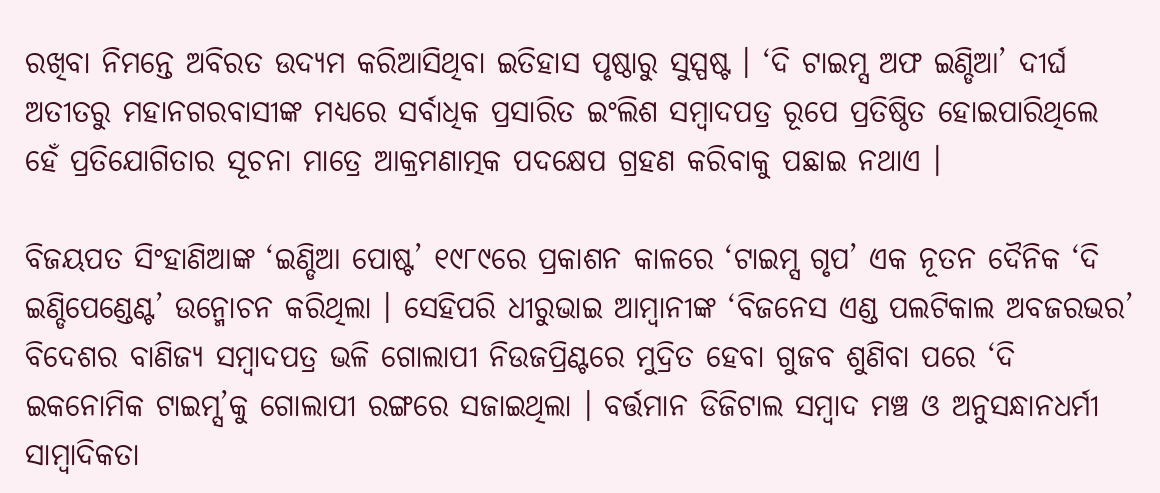ରଖିବା ନିମନ୍ତେ ଅବିରତ ଉଦ୍ୟମ କରିଆସିଥିବା ଇତିହାସ ପୃଷ୍ଠାରୁ ସୁସ୍ପଷ୍ଟ । ‘ଦି ଟାଇମ୍ସ ଅଫ ଇଣ୍ଡିଆ’ ଦୀର୍ଘ ଅତୀତରୁ ମହାନଗରବାସୀଙ୍କ ମଧ୍ୟରେ ସର୍ବାଧିକ ପ୍ରସାରିତ ଇଂଲିଶ ସମ୍ୱାଦପତ୍ର ରୂପେ ପ୍ରତିଷ୍ଠିତ ହୋଇପାରିଥିଲେ ହେଁ ପ୍ରତିଯୋଗିତାର ସୂଚନା ମାତ୍ରେ ଆକ୍ରମଣାତ୍ମକ ପଦକ୍ଷେପ ଗ୍ରହଣ କରିବାକୁ ପଛାଇ ନଥାଏ ।

ବିଜୟପତ ସିଂହାଣିଆଙ୍କ ‘ଇଣ୍ଡିଆ ପୋଷ୍ଟ’ ୧୯୮୯ରେ ପ୍ରକାଶନ କାଳରେ ‘ଟାଇମ୍ସ ଗୃପ’ ଏକ ନୂତନ ଦୈନିକ ‘ଦି ଇଣ୍ଡିପେଣ୍ଡେଣ୍ଟ’ ଉନ୍ମୋଚନ କରିଥିଲା । ସେହିପରି ଧୀରୁଭାଇ ଆମ୍ୱାନୀଙ୍କ ‘ବିଜନେସ ଏଣ୍ଡ ପଲଟିକାଲ ଅବଜରଭର’ ବିଦେଶର ବାଣିଜ୍ୟ ସମ୍ୱାଦପତ୍ର ଭଳି ଗୋଲାପୀ ନିଉଜପ୍ରିଣ୍ଟରେ ମୁଦ୍ରିତ ହେବା ଗୁଜବ ଶୁଣିବା ପରେ ‘ଦି ଇକନୋମିକ ଟାଇମ୍ସ’କୁ ଗୋଲାପୀ ରଙ୍ଗରେ ସଜାଇଥିଲା । ବର୍ତ୍ତମାନ ଡିଜିଟାଲ ସମ୍ୱାଦ ମଞ୍ଚ ଓ ଅନୁସନ୍ଧାନଧର୍ମୀ ସାମ୍ୱାଦିକତା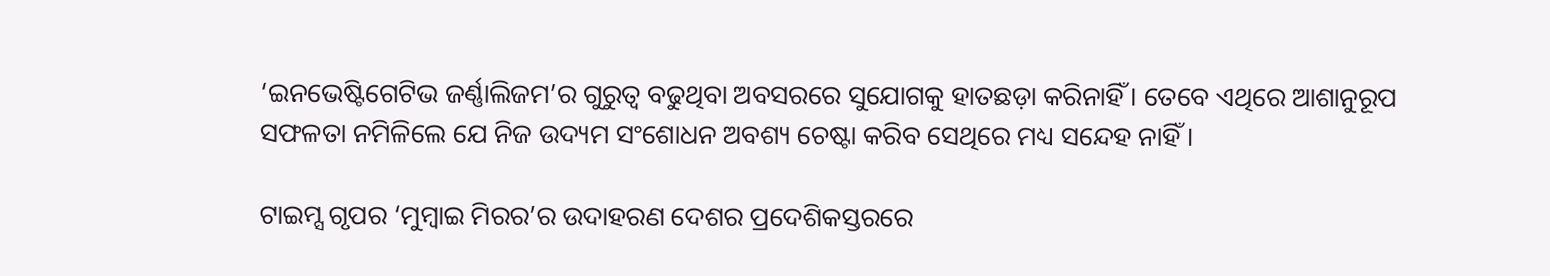‘ଇନଭେଷ୍ଟିଗେଟିଭ ଜର୍ଣ୍ଣାଲିଜମ’ର ଗୁରୁତ୍ୱ ବଢୁଥିବା ଅବସରରେ ସୁଯୋଗକୁ ହାତଛଡ଼ା କରିନାହିଁ । ତେବେ ଏଥିରେ ଆଶାନୁରୂପ ସଫଳତା ନମିଳିଲେ ଯେ ନିଜ ଉଦ୍ୟମ ସଂଶୋଧନ ଅବଶ୍ୟ ଚେଷ୍ଟା କରିବ ସେଥିରେ ମଧ୍ୟ ସନ୍ଦେହ ନାହିଁ ।

ଟାଇମ୍ସ ଗୃପର ‘ମୁମ୍ୱାଇ ମିରର’ର ଉଦାହରଣ ଦେଶର ପ୍ରଦେଶିକସ୍ତରରେ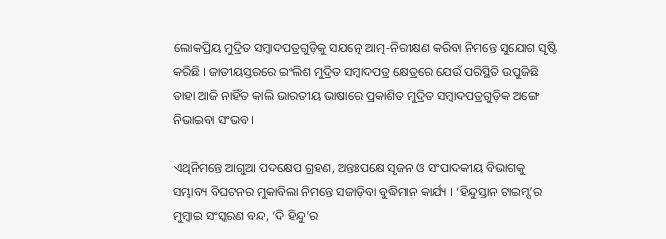ଲୋକପ୍ରିୟ ମୁଦ୍ରିତ ସମ୍ୱାଦପତ୍ରଗୁଡ଼ିକୁ ସଯତ୍ନେ ଆତ୍ମ-ନିରୀକ୍ଷଣ କରିବା ନିମନ୍ତେ ସୁଯୋଗ ସୃଷ୍ଟି କରିଛି । ଜାତୀୟସ୍ତରରେ ଇଂଲିଶ ମୁଦ୍ରିତ ସମ୍ୱାଦପତ୍ର କ୍ଷେତ୍ରରେ ଯେଉଁ ପରିସ୍ଥିତି ଉପୁଜିଛି ତାହା ଆଜି ନାହିଁତ କାଲି ଭାରତୀୟ ଭାଷାରେ ପ୍ରକାଶିତ ମୁଦ୍ରିତ ସମ୍ୱାଦପତ୍ରଗୁଡ଼ିକ ଅଙ୍ଗେ ନିଭାଇବା ସଂଭବ ।

ଏଥିନିମନ୍ତେ ଆଗୁଆ ପଦକ୍ଷେପ ଗ୍ରହଣ, ଅନ୍ତଃପକ୍ଷେ ସୃଜନ ଓ ସଂପାଦକୀୟ ବିଭାଗକୁ ସମ୍ଭାବ୍ୟ ବିଘଟନର ମୁକାବିଲା ନିମନ୍ତେ ସଜାଡ଼ିବା ବୁଦ୍ଧିମାନ କାର୍ଯ୍ୟ । ‘ହିନ୍ଦୁସ୍ତାନ ଟାଇମ୍ସ’ର ମୁମ୍ୱାଇ ସଂସ୍କରଣ ବନ୍ଦ, ‘ଦି ହିନ୍ଦୁ’ର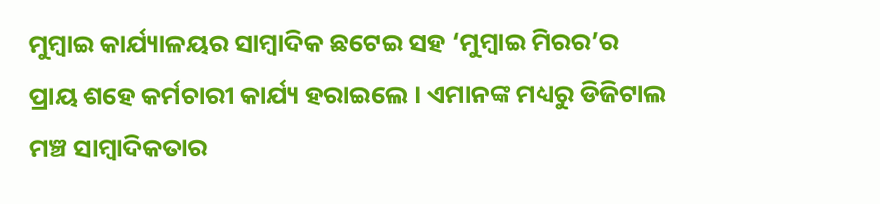ମୁମ୍ୱାଇ କାର୍ଯ୍ୟାଳୟର ସାମ୍ୱାଦିକ ଛଟେଇ ସହ ‘ମୁମ୍ୱାଇ ମିରର’ର ପ୍ରାୟ ଶହେ କର୍ମଚାରୀ କାର୍ଯ୍ୟ ହରାଇଲେ । ଏମାନଙ୍କ ମଧ୍ୟରୁ ଡିଜିଟାଲ ମଞ୍ଚ ସାମ୍ୱାଦିକତାର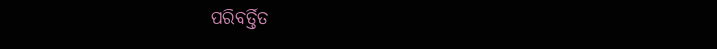ପରିବର୍ତ୍ତିତ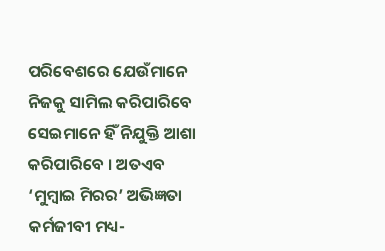ପରିବେଶରେ ଯେଉଁମାନେ ନିଜକୁ ସାମିଲ କରିପାରିବେ ସେଇମାନେ ହିଁ ନିଯୁକ୍ତି ଆଶା କରିପାରିବେ । ଅତଏବ ‘ମୁମ୍ୱାଇ ମିରର’ ଅଭିଜ୍ଞତା କର୍ମଜୀବୀ ମଧ୍ୟ-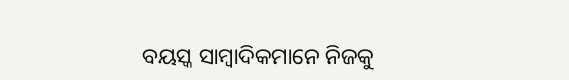ବୟସ୍କ ସାମ୍ୱାଦିକମାନେ ନିଜକୁ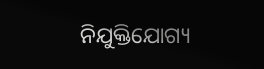ନିଯୁକ୍ତିଯୋଗ୍ୟ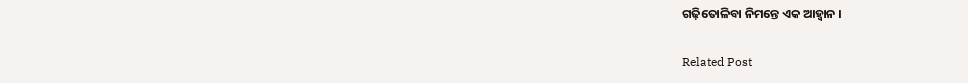ଗଢ଼ିତୋଳିବା ନିମନ୍ତେ ଏକ ଆହ୍ୱାନ ।

Related Post